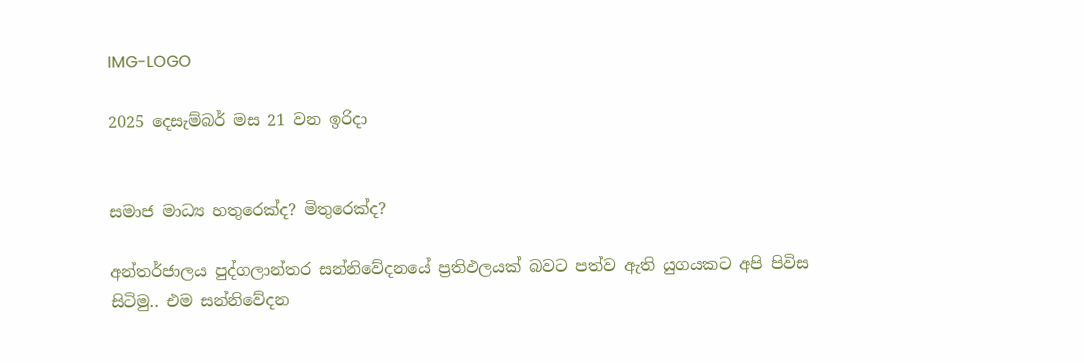IMG-LOGO

2025 දෙසැම්බර් මස 21 වන ඉරිදා


සමාජ මාධ්‍ය හතුරෙක්ද? මිතුරෙක්ද?

අන්තර්ජාලය පුද්ගලාන්තර සන්නිවේදනයේ ප්‍රතිඵලයක් බවට පත්ව ඇති යුගයකට අපි පිවිස සිටිමු.. එම සන්නිවේදන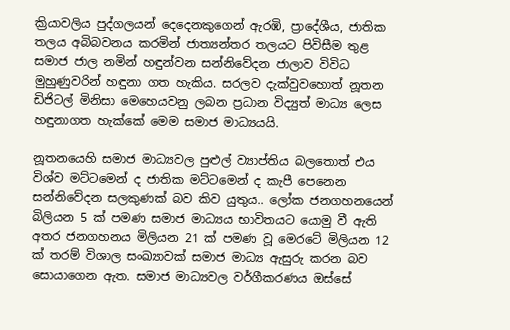ක්‍රියාවලිය පුද්ගලයන් දෙදෙනකුගෙන් ඇරඹි, ප්‍රාදේශීය, ජාතික තලය අබිබවනය කරමින් ජාත්‍යන්තර තලයට පිවිසීම තුළ සමාජ ජාල නමින් හඳුන්වන සන්නිවේදන ජාලාව විවිධ මුහුණුවරින් හඳුනා ගත හැකිය. සරලව දැක්වුවහොත් නූතන ඩිජිටල් මිනිසා මෙහෙයවනු ලබන ප්‍රධාන විද්‍යුත් මාධ්‍ය ලෙස හඳුනාගත හැක්කේ මෙම සමාජ මාධ්‍යයයි.

නූතනයෙහි සමාජ මාධ්‍යවල පුළුල් ව්‍යාප්තිය බලතොත් එය විශ්ව මට්ටමෙන් ද ජාතික මට්ටමෙන් ද කැපී පෙනෙන සන්නිවේදන සලකුණක් බව කිව යුතුය.. ලෝක ජනගහනයෙන්  බිලියන 5 ක් පමණ සමාජ මාධ්‍යය භාවිතයට යොමු වී ඇති අතර ජනගහනය මිලියන 21 ක් පමණ වූ මෙරටේ මිලියන 12 ක් තරම් විශාල සංඛ්‍යාවක් සමාජ මාධ්‍ය ඇසුරු කරන බව සොයාගෙන ඇත. සමාජ මාධ්‍යවල වර්ගීකරණය ඔස්සේ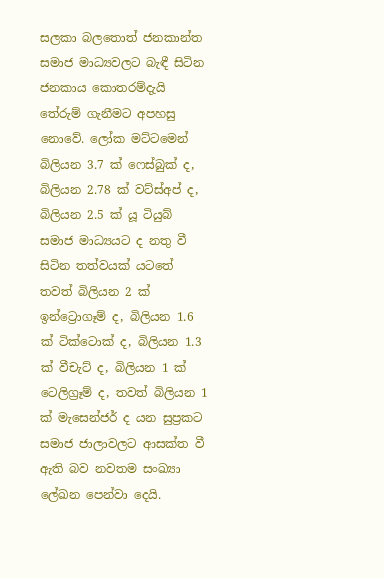සලකා බලතොත් ජනකාන්ත සමාජ මාධ්‍යවලට බැඳී සිටින ජනකාය කොතරම්දැයි තේරුම් ගැනීමට අපහසු නොවේ. ලෝක මට්ටමෙන් බිලියන 3.7 ක් ෆෙස්බුක් ද, බිලියන 2.78 ක් වට්ස්අප් ද, බිලියන 2.5 ක් යූ ටියුබ් සමාජ මාධ්‍යයට ද නතු වී සිටින තත්වයක් යටතේ තවත් බිලියන 2 ක් ඉන්ට්‍රොගෑම් ද, බිලියන 1.6 ක් ටික්ටොක් ද, බිලියන 1.3 ක් වීචැට් ද, බිලියන 1 ක් ටෙලිග්‍රෑම් ද, තවත් බිලියන 1 ක් මැසෙන්ජර් ද යන සුප්‍රකට සමාජ ජාලාවලට ආසක්ත වී ඇති බව නවතම සංඛ්‍යා ලේඛන පෙන්වා දෙයි.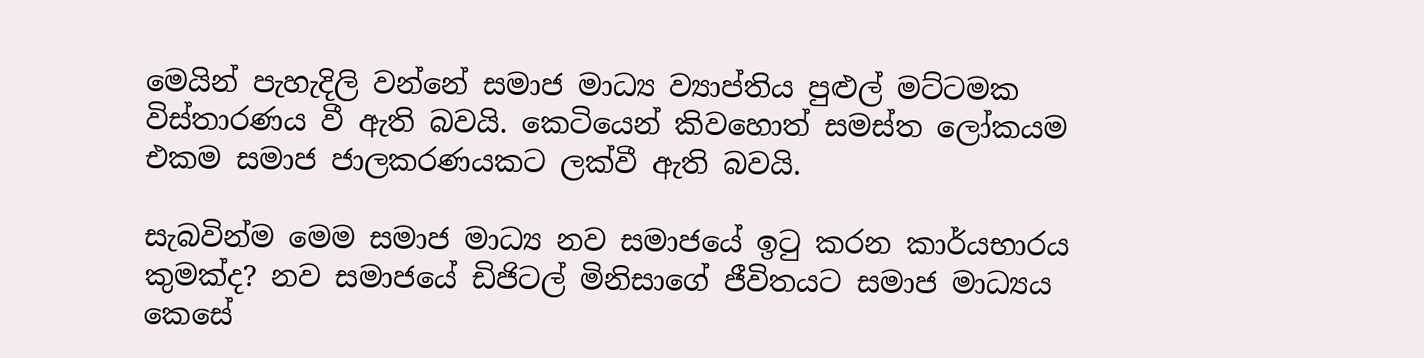මෙයින් පැහැදිලි වන්නේ සමාජ මාධ්‍ය ව්‍යාප්තිය පුළුල් මට්ටමක විස්තාරණය වී ඇති බවයි. කෙටියෙන් කිවහොත් සමස්ත ලෝකයම එකම සමාජ ජාලකරණයකට ලක්වී ඇති බවයි.

සැබවින්ම මෙම සමාජ මාධ්‍ය නව සමාජයේ ඉටු කරන කාර්යභාරය කුමක්ද? නව සමාජයේ ඩිජිටල් මිනිසාගේ ජීවිතයට සමාජ මාධ්‍යය කෙසේ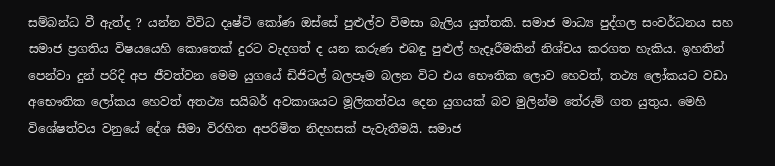සම්බන්ධ වී ඇත්ද ? යන්න විවිධ දෘෂ්ටි කෝණ ඔස්සේ පුළුල්ව විමසා බැලිය යුත්තකි. සමාජ මාධ්‍ය පුද්ගල සංවර්ධනය සහ සමාජ ප්‍රගතිය විෂයයෙහි කොතෙක් දුරට වැදගත් ද යන කරුණ එබඳු පුළුල් හැදෑරීමකින් නිශ්චය කරගත හැකිය. ඉහතින් පෙන්වා දුන් පරිදි අප ජීවත්වන මෙම යුගයේ ඩිජිටල් බලපෑම බලන විට එය භෞතික ලොව හෙවත්, තථ්‍ය ලෝකයට වඩා අභෞතික ලෝකය හෙවත් අතථ්‍ය සයිබර් අවකාශයට මූලිකත්වය දෙන යුගයක් බව මුලින්ම තේරුම් ගත යුතුය. මෙහි විශේෂත්වය වනුයේ දේශ සීමා විරහිත අපරිමිත නිදහසක් පැවැතීමයි. සමාජ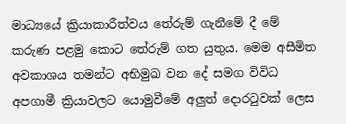මාධ්‍යයේ ක්‍රියාකාරීත්වය තේරුම් ගැනීමේ දී මේ කරුණ පළමු කොට තේරුම් ගත යුතුය. මෙම අසීමිත අවකාශය තමන්ට අභිමුඛ වන දේ සමග විවිධ අපගාමී ක්‍රියාවලට යොමුවීමේ අලු‍ත් දොරටුවක් ලෙස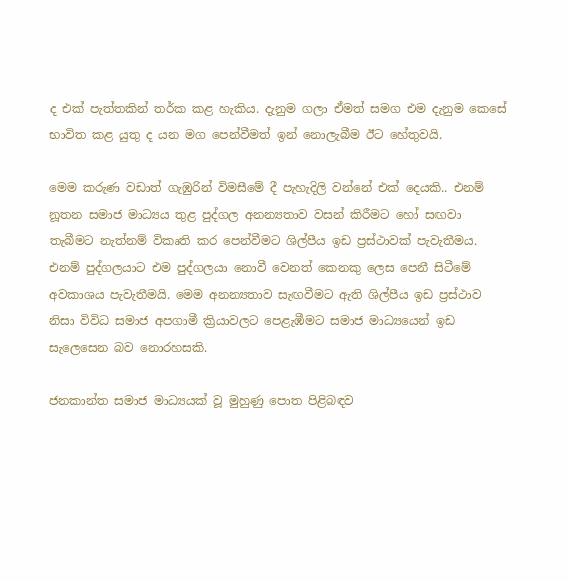ද එක් පැත්තකින් තර්ක කළ හැකිය. දැනුම ගලා ඒමත් සමග එම දැනුම කෙසේ භාවිත කළ යුතු ද යන මග පෙන්වීමත් ඉන් නොලැබීම ඊට හේතුවයි.

මෙම කරුණ වඩාත් ගැඹුරින් විමසීමේ දී පැහැදිලි වන්නේ එක් දෙයකි.. එනම් නූතන සමාජ මාධ්‍යය තුළ පුද්ගල අනන්‍යතාව වසන් කිරීමට හෝ සඟවා තැබීමට නැත්නම් විකෘති කර පෙන්වීමට ශිල්පීය ඉඩ ප්‍රස්ථාවක් පැවැතීමය. එනම් පුද්ගලයාට එම පුද්ගලයා නොවී වෙනත් කෙනකු ලෙස පෙනී සිටීමේ අවකාශය පැවැතීමයි. මෙම අනන්‍යතාව සැඟවීමට ඇති ශිල්පීය ඉඩ ප්‍රස්ථාව නිසා විවිධ සමාජ අපගාමී ක්‍රියාවලට පෙළැඹීමට සමාජ මාධ්‍යයෙන් ඉඩ සැලෙසෙන බව නොරහසකි.

ජනකාන්ත සමාජ මාධ්‍යයක් වූ මුහුණු පොත පිළිබඳව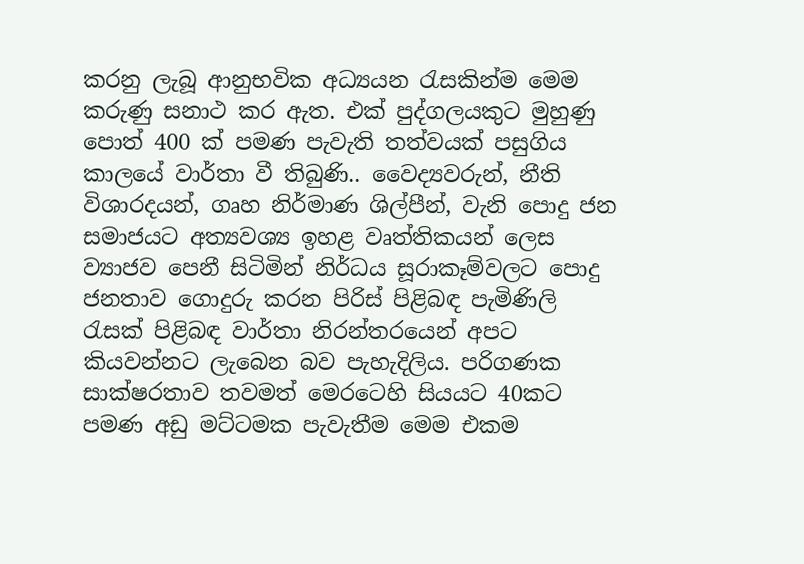කරනු ලැබූ ආනුභවික අධ්‍යයන රැසකින්ම මෙම කරුණු සනාථ කර ඇත. එක් පුද්ගලයකුට මුහුණු පොත් 400 ක් පමණ පැවැති තත්වයක් පසුගිය කාලයේ වාර්තා වී තිබුණි.. වෛද්‍යවරුන්, නීති විශාරදයන්, ගෘහ නිර්මාණ ශිල්පීන්, වැනි පොදු ජන සමාජයට අත්‍යවශ්‍ය ඉහළ වෘත්තිකයන් ලෙස ව්‍යාජව පෙනී සිටිමින් නිර්ධය සූරාකෑම්වලට පොදු ජනතාව ගොදුරු කරන පිරිස් පිළිබඳ පැමිණිලි රැසක් පිළිබඳ වාර්තා නිරන්තරයෙන් අපට කියවන්නට ලැබෙන බව පැහැදිලිය. පරිගණක සාක්ෂරතාව තවමත් මෙරටෙහි සියයට 40කට පමණ අඩු මට්ටමක පැවැතීම මෙම එකම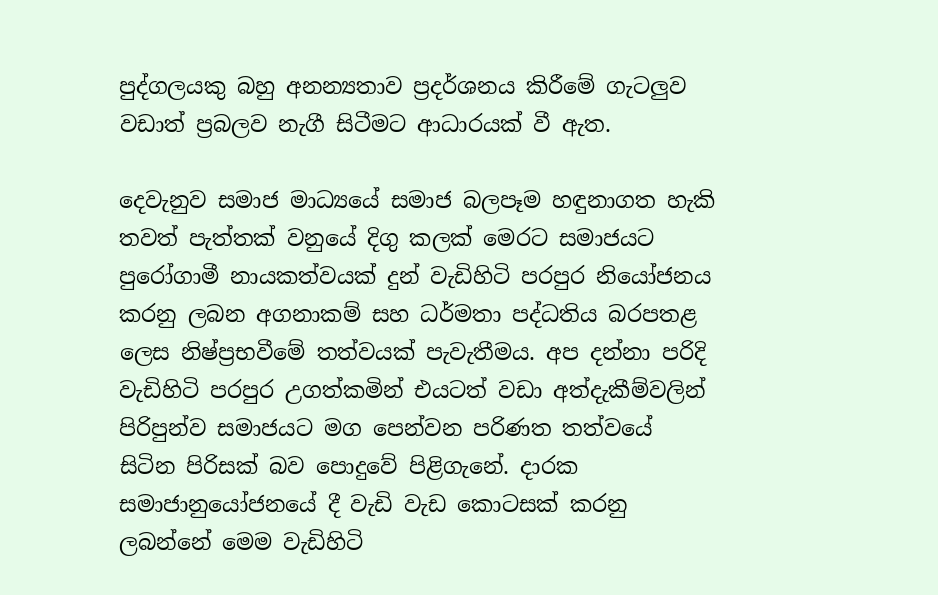පුද්ගලයකු බහු අනන්‍යතාව ප්‍රදර්ශනය කිරීමේ ගැටලු‍ව වඩාත් ප්‍රබලව නැගී සිටීමට ආධාරයක් වී ඇත.

දෙවැනුව සමාජ මාධ්‍යයේ සමාජ බලපෑම හඳුනාගත හැකි තවත් පැත්තක් වනුයේ දිගු කලක් මෙරට සමාජයට පුරෝගාමී නායකත්වයක් දුන් වැඩිහිටි පරපුර නියෝජනය කරනු ලබන අගනාකම් සහ ධර්මතා පද්ධතිය බරපතළ ලෙස නිෂ්ප්‍රභවීමේ තත්වයක් පැවැතීමය. අප දන්නා පරිදි වැඩිහිටි පරපුර උගත්කමින් එයටත් වඩා අත්දැකීම්වලින් පිරිපුන්ව සමාජයට මග පෙන්වන පරිණත තත්වයේ සිටින පිරිසක් බව පොදුවේ පිළිගැනේ. දාරක සමාජානුයෝජනයේ දී වැඩි වැඩ කොටසක් කරනු ලබන්නේ මෙම වැඩිහිටි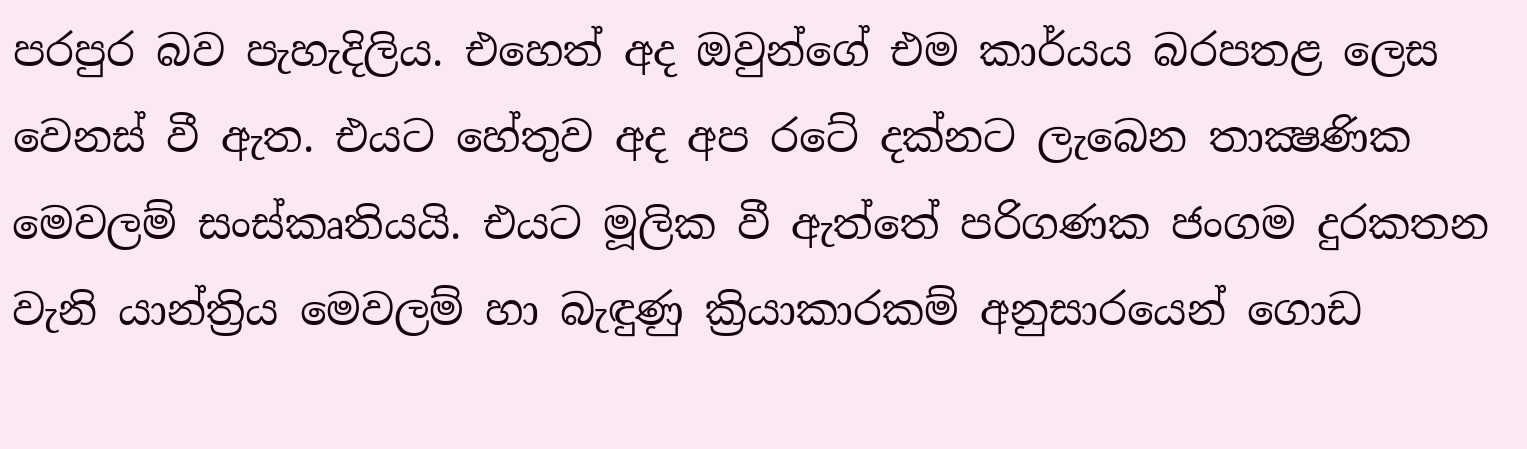පරපුර බව පැහැදිලිය. එහෙත් අද ඔවුන්ගේ එම කාර්යය බරපතළ ලෙස වෙනස් වී ඇත. එයට හේතුව අද අප රටේ දක්නට ලැබෙන තාක්‍ෂණික මෙවලම් සංස්කෘතියයි. එයට මූලික වී ඇත්තේ පරිගණක ජංගම දුරකතන වැනි යාන්ත්‍රිය මෙවලම් හා බැඳුණු ක්‍රියාකාරකම් අනුසාරයෙන් ගොඩ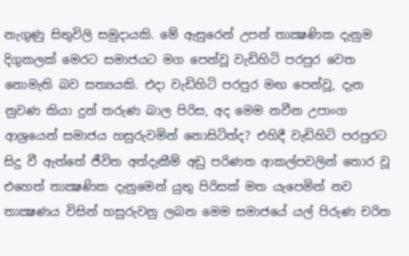නැගුණු සිතුවිලි සමුදායකි. මේ ඇසුරෙන් උපන් තාක්‍ෂණික දැනුම දිගුකලක් මෙරට සමාජයට මග පෙන්වූ වැඩිහිටි පරපුර වෙත නොමැති බව සත්‍යයකි. එදා වැඩිහිටි පරපුර මඟ පෙන්වූ, දැන නුවණ කියා දුන් තරුණ බාල පිරිස, අද මෙම නවීන උපාංග ආශ්‍රයෙන් සමාජය හසුරුවමින් නොසිටිත්ද? එහිදී වැඩිහිටි පරපුරට සිදු වී ඇත්තේ ජීවිත අත්දැකීම් අඩු පරිණත ආකල්පවලින් තොර වූ එහෙත් තාක්‍ෂණික දැනුමෙන් යුතු පිරිසක් මත යැපෙමින් නව තාක්‍ෂණය විසින් හසුරුවනු ලබන මෙම සමාජයේ යල් පිරුණ චරිත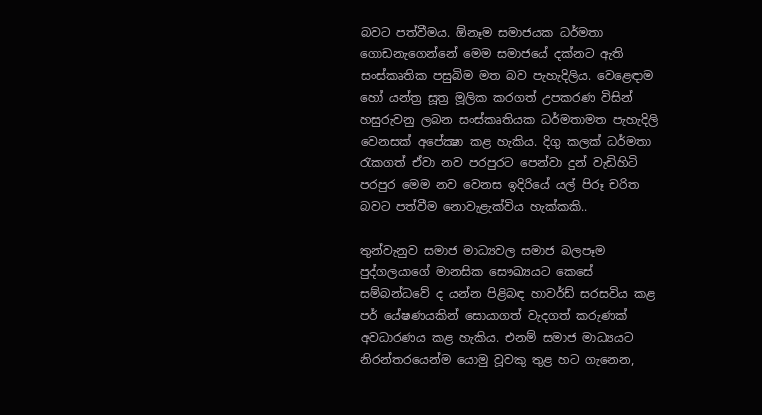බවට පත්වීමය. ඕනෑම සමාජයක ධර්මතා ගොඩනැගෙන්නේ මෙම සමාජයේ දක්නට ඇති සංස්කෘතික පසුබිම මත බව පැහැදිලිය. වෙළෙඳාම හෝ යන්ත්‍ර සූත්‍ර මූලික කරගත් උපකරණ විසින් හසුරුවනු ලබන සංස්කෘතියක ධර්මතාමත පැහැදිලි වෙනසක් අපේක්‍ෂා කළ හැකිය. දිගු කලක් ධර්මතා රැකගත් ඒවා නව පරපුරට පෙන්වා දුන් වැඩිහිටි පරපුර මෙම නව වෙනස ඉදිරියේ යල් පිරූ චරිත බවට පත්වීම නොවැළැක්විය හැක්කකි..

තුන්වැනුව සමාජ මාධ්‍යවල සමාජ බලපෑම පුද්ගලයාගේ මානසික සෞඛ්‍යයට කෙසේ සම්බන්ධවේ ද යන්න පිළිබඳ හාවර්ඩ් සරසවිය කළ පර් යේෂණයකින් සොයාගත් වැදගත් කරුණක් අවධාරණය කළ හැකිය. එනම් සමාජ මාධ්‍යයට නිරන්තරයෙන්ම යොමු වූවකු තුළ හට ගැනෙන,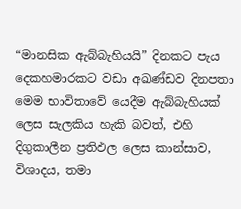“මානසික ඇබ්බැහියයි” දිනකට පැය දෙකහමාරකට වඩා අඛණ්ඩව දිනපතා මෙම භාවිතාවේ යෙදීම ඇබ්බැහියක් ලෙස සැලකිය හැකි බවත්, එහි දිගුකාලීන ප්‍රතිඵල ලෙස කාන්සාව, විශාදය, තමා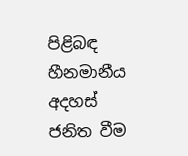පිළිබඳ හීනමානීය අදහස් ජනිත වීම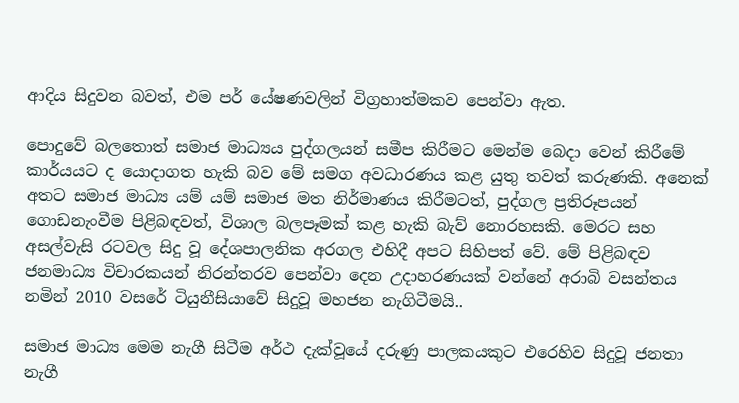ආදිය සිදුවන බවත්, එම පර් යේෂණවලින් විග්‍රහාත්මකව පෙන්වා ඇත.

පොදුවේ බලතොත් සමාජ මාධ්‍යය පුද්ගලයන් සමීප කිරීමට මෙන්ම බෙදා වෙන් කිරීමේ කාර්යයට ද යොදාගත හැකි බව මේ සමග අවධාරණය කළ යුතු තවත් කරුණකි. අනෙක් අතට සමාජ මාධ්‍ය යම් යම් සමාජ මත නිර්මාණය කිරීමටත්, පුද්ගල ප්‍රතිරූපයන් ගොඩනැංවීම පිළිබඳවත්, විශාල බලපෑමක් කළ හැකි බැව් නොරහසකි. මෙරට සහ අසල්වැසි රටවල සිදු වූ දේශපාලනික අරගල එහිදී අපට සිහිපත් වේ. මේ පිළිබඳව ජනමාධ්‍ය විචාරකයන් නිරන්තරව පෙන්වා දෙන උදාහරණයක් වන්නේ අරාබි වසන්තය නමින් 2010 වසරේ ටියුනීසියාවේ සිදුවූ මහජන නැගිටීමයි..

සමාජ මාධ්‍ය මෙම නැගී සිටීම අර්ථ දැක්වූයේ දරුණු පාලකයකුට එරෙහිව සිදුවූ ජනතා නැගී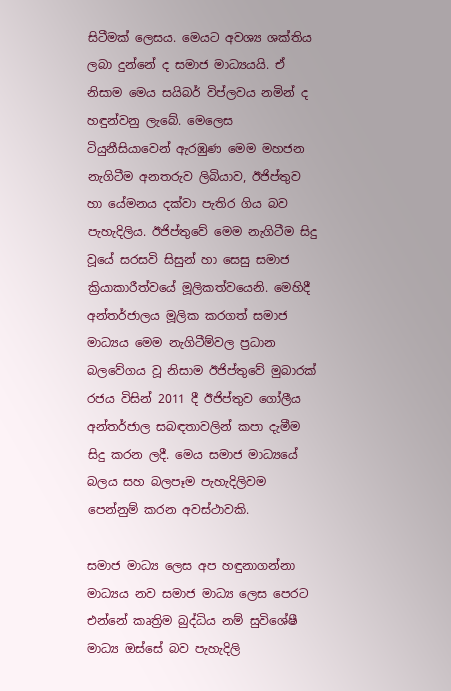සිටීමක් ලෙසය. මෙයට අවශ්‍ය ශක්තිය ලබා දුන්නේ ද සමාජ මාධ්‍යයයි. ඒ නිසාම මෙය සයිබර් විප්ලවය නමින් ද හඳුන්වනු ලැබේ. මෙලෙස ටියුනීසියාවෙන් ඇරඹුණ මෙම මහජන නැගිටීම අනතරුව ලිබියාව, ඊජිප්තුව හා යේමනය දක්වා පැතිර ගිය බව පැහැදිලිය. ඊජිප්තුවේ මෙම නැගිටීම සිදු වූයේ සරසවි සිසුන් හා සෙසු සමාජ ක්‍රියාකාරීත්වයේ මූලිකත්වයෙනි. මෙහිදී අන්තර්ජාලය මූලික කරගත් සමාජ මාධ්‍යය මෙම නැගිටීම්වල ප්‍රධාන බලවේගය වූ නිසාම ඊජිප්තුවේ මුබාරක් රජය විසින් 2011 දී ඊජිප්තුව ගෝලීය අන්තර්ජාල සබඳතාවලින් කපා දැමීම සිදු කරන ලදී. මෙය සමාජ මාධ්‍යයේ බලය සහ බලපෑම පැහැදිලිවම පෙන්නුම් කරන අවස්ථාවකි.

සමාජ මාධ්‍ය ලෙස අප හඳුනාගන්නා මාධ්‍යය නව සමාජ මාධ්‍ය ලෙස පෙරට එන්නේ කෘත්‍රිම බුද්ධිය නම් සුවිශේෂී මාධ්‍ය ඔස්සේ බව පැහැදිලි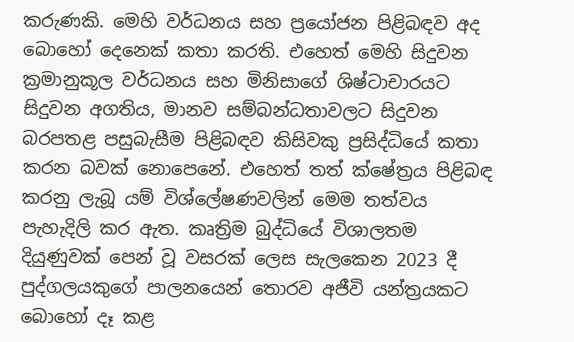කරුණකි. මෙහි වර්ධනය සහ ප්‍රයෝජන පිළිබඳව අද බොහෝ දෙනෙක් කතා කරති. එහෙත් මෙහි සිදුවන ක්‍රමානුකූල වර්ධනය සහ මිනිසාගේ ශිෂ්ටාචාරයට සිදුවන අගතිය, මානව සම්බන්ධතාවලට සිදුවන බරපතළ පසුබැසීම පිළිබඳව කිසිවකු ප්‍රසිද්ධියේ කතා කරන බවක් නොපෙනේ. එහෙත් තත් ක්ෂේත්‍රය පිළිබඳ කරනු ලැබූ යම් විශ්ලේෂණවලින් මෙම තත්වය පැහැදිලි කර ඇත. කෘත්‍රිම බුද්ධියේ විශාලතම දියුණුවක් පෙන් වූ වසරක් ලෙස සැලකෙන 2023 දී පුද්ගලයකුගේ පාලනයෙන් තොරව අජීවි යන්ත්‍රයකට බොහෝ දෑ කළ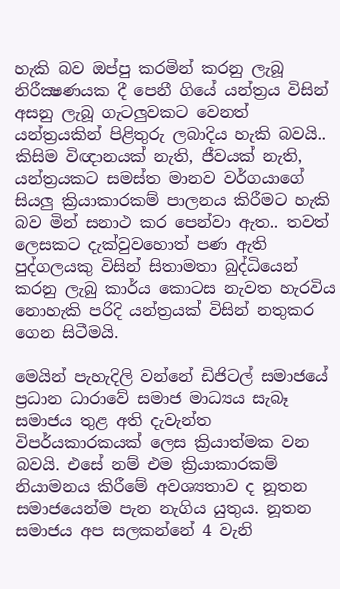හැකි බව ඔප්පු කරමින් කරනු ලැබූ නිරීක්‍ෂණයක දී පෙනී ගියේ යන්ත්‍රය විසින් අසනු ලැබූ ගැටලු‍වකට වෙනත් යන්ත්‍රයකින් පිළිතුරු ලබාදිය හැකි බවයි.. කිසිම විඥානයක් නැති, ජීවයක් නැති, යන්ත්‍රයකට සමස්ත මානව වර්ගයාගේ සියලු‍ ක්‍රියාකාරකම් පාලනය කිරීමට හැකි බව මින් සනාථ කර පෙන්වා ඇත.. තවත් ලෙසකට දැක්වුවහොත් පණ ඇති පුද්ගලයකු විසින් සිතාමතා බුද්ධියෙන් කරනු ලැබු කාර්ය කොටස නැවත හැරවිය නොහැකි පරිදි යන්ත්‍රයක් විසින් නතුකර ගෙන සිටීමයි.

මෙයින් පැහැදිලි වන්නේ ඩිජිටල් සමාජයේ ප්‍රධාන ධාරාවේ සමාජ මාධ්‍යය සැබෑ සමාජය තුළ අති දැවැන්ත විපර්යකාරකයක් ලෙස ක්‍රියාත්මක වන බවයි. එසේ නම් එම ක්‍රියාකාරකම් නියාමනය කිරීමේ අවශ්‍යතාව ද නූතන සමාජයෙන්ම පැන නැගිය යුතුය. නූතන සමාජය අප සලකන්නේ 4 වැනි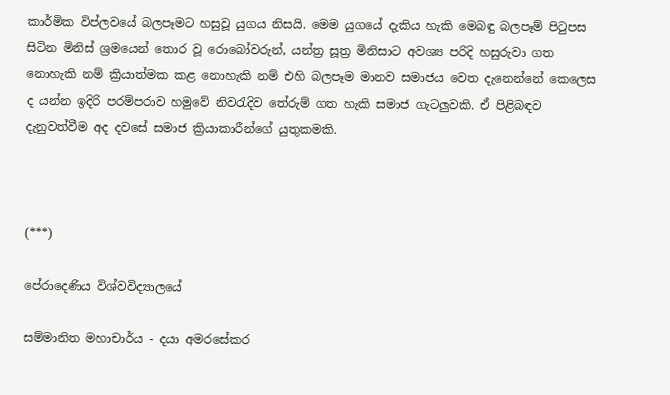කාර්මික විප්ලවයේ බලපෑමට හසුවූ යුගය නිසයි. මෙම යුගයේ දැකිය හැකි මෙබඳු බලපෑම් පිටුපස සිටින මිනිස් ශ්‍රමයෙන් තොර වූ රොබෝවරුන්, යන්ත්‍ර සූත්‍ර මිනිසාට අවශ්‍ය පරිදි හසුරුවා ගත නොහැකි නම් ක්‍රියාත්මක කළ නොහැකි නම් එහි බලපෑම මානව සමාජය වෙත දැනෙන්නේ කෙලෙස ද යන්න ඉදිරි පරම්පරාව හමුවේ නිවරැදිව තේරුම් ගත හැකි සමාජ ගැටලු‍වකි. ඒ පිළිබඳව දැනුවත්වීම අද දවසේ සමාජ ක්‍රියාකාරීන්ගේ යුතුකමකි.



(***)

පේරාදෙණිය විශ්වවිද්‍යාලයේ

සම්මානිත මහාචාර්ය - දයා අමරසේකර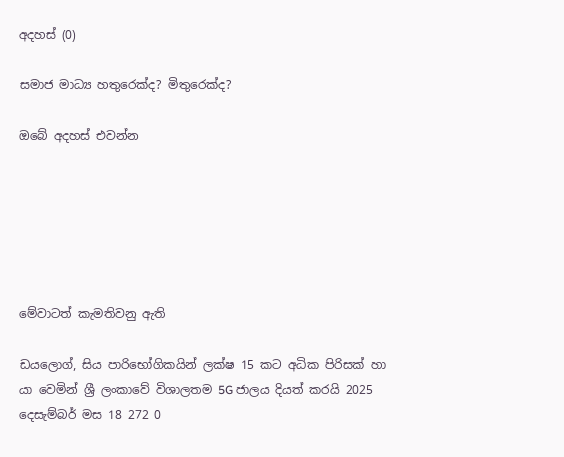අදහස් (0)

සමාජ මාධ්‍ය හතුරෙක්ද? මිතුරෙක්ද?

ඔබේ අදහස් එවන්න






මේවාටත් කැමතිවනු ඇති

ඩයලොග්, සිය පාරිභෝගිකයින් ලක්ෂ 15 කට අධික පිරිසක් හා යා වෙමින් ශ්‍රී ලංකාවේ විශාලතම 5G ජාලය දියත් කරයි 2025 දෙසැම්බර් මස 18 272 0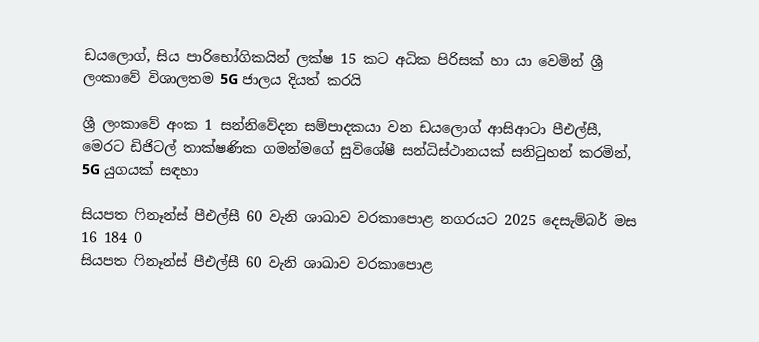ඩයලොග්, සිය පාරිභෝගිකයින් ලක්ෂ 15 කට අධික පිරිසක් හා යා වෙමින් ශ්‍රී ලංකාවේ විශාලතම 5G ජාලය දියත් කරයි

ශ්‍රී ලංකාවේ අංක 1 සන්නිවේදන සම්පාදකයා වන ඩයලොග් ආසිආටා පීඑල්සී, මෙරට ඩිජිටල් තාක්ෂණික ගමන්මගේ සුවිශේෂී සන්ධිස්ථානයක් සනිටුහන් කරමින්, 5G යුගයක් සඳහා

සියපත ෆිනෑන්ස් පීඑල්සී 60 වැනි ශාඛාව වරකාපොළ නගරයට 2025 දෙසැම්බර් මස 16 184 0
සියපත ෆිනෑන්ස් පීඑල්සී 60 වැනි ශාඛාව වරකාපොළ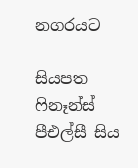නගරයට

සියපත ෆිනෑන්ස් පීඑල්සී සිය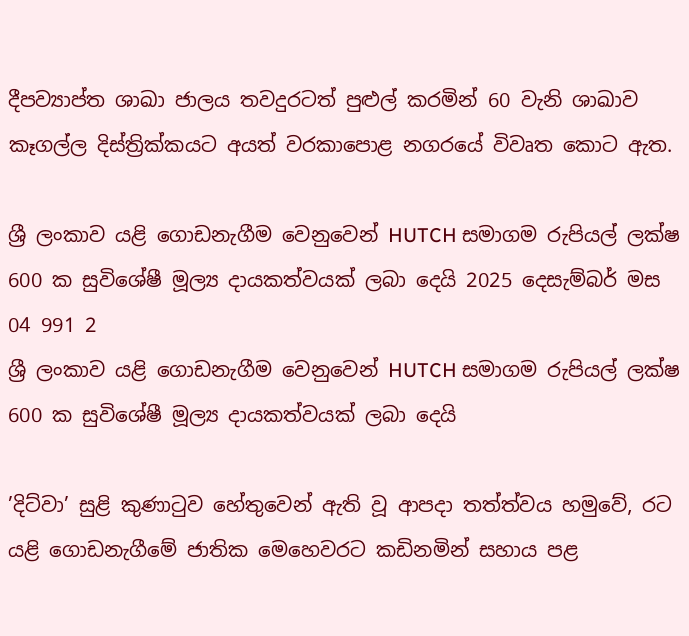දීපව්‍යාප්ත ශාඛා ජාලය තවදුරටත් පුළුල් කරමින් 60 වැනි ශාඛාව කෑගල්ල දිස්ත්‍රික්කයට අයත් වරකාපොළ නගරයේ විවෘත කොට ඇත.

ශ්‍රී ලංකාව යළි ගොඩනැගීම වෙනුවෙන් HUTCH සමාගම රුපියල් ලක්ෂ 600 ක සුවිශේෂී මූල්‍ය දායකත්වයක් ලබා දෙයි 2025 දෙසැම්බර් මස 04 991 2
ශ්‍රී ලංකාව යළි ගොඩනැගීම වෙනුවෙන් HUTCH සමාගම රුපියල් ලක්ෂ 600 ක සුවිශේෂී මූල්‍ය දායකත්වයක් ලබා දෙයි

’දිට්වා’ සුළි කුණාටුව හේතුවෙන් ඇති වූ ආපදා තත්ත්වය හමුවේ, රට යළි ගොඩනැගීමේ ජාතික මෙහෙවරට කඩිනමින් සහාය පළ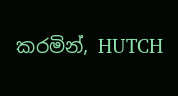කරමින්, HUTCH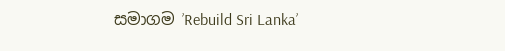සමාගම ’Rebuild Sri Lanka’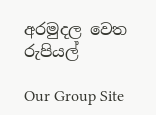අරමුදල වෙත රුපියල්

Our Group Site